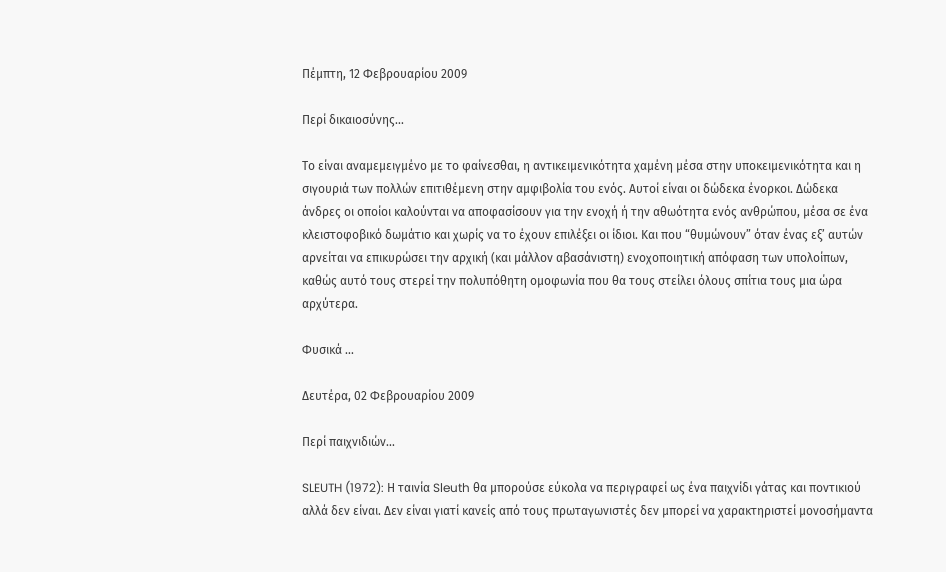Πέμπτη, 12 Φεβρουαρίου 2009

Περί δικαιοσύνης...

Το είναι αναμεμειγμένο με το φαίνεσθαι, η αντικειμενικότητα χαμένη μέσα στην υποκειμενικότητα και η σιγουριά των πολλών επιτιθέμενη στην αμφιβολία του ενός. Αυτοί είναι οι δώδεκα ένορκοι. Δώδεκα άνδρες οι οποίοι καλούνται να αποφασίσουν για την ενοχή ή την αθωότητα ενός ανθρώπου, μέσα σε ένα κλειστοφοβικό δωμάτιο και χωρίς να το έχουν επιλέξει οι ίδιοι. Και που “θυμώνουν” όταν ένας εξ’ αυτών αρνείται να επικυρώσει την αρχική (και μάλλον αβασάνιστη) ενοχοποιητική απόφαση των υπολοίπων, καθώς αυτό τους στερεί την πολυπόθητη ομοφωνία που θα τους στείλει όλους σπίτια τους μια ώρα αρχύτερα.

Φυσικά ...

Δευτέρα, 02 Φεβρουαρίου 2009

Περί παιχνιδιών...

SLEUTH (1972): Η ταινία Sleuth θα μπορούσε εύκολα να περιγραφεί ως ένα παιχνίδι γάτας και ποντικιού αλλά δεν είναι. Δεν είναι γιατί κανείς από τους πρωταγωνιστές δεν μπορεί να χαρακτηριστεί μονοσήμαντα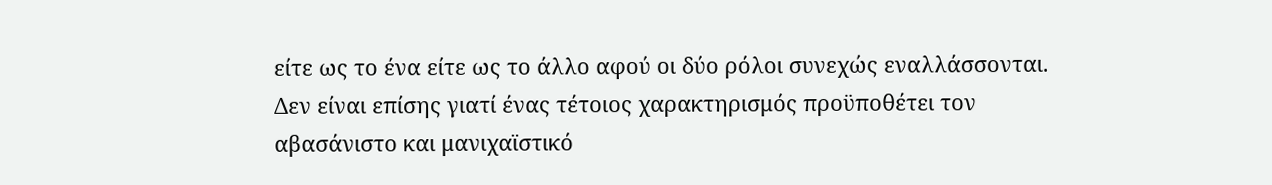είτε ως το ένα είτε ως το άλλο αφού οι δύο ρόλοι συνεχώς εναλλάσσονται. Δεν είναι επίσης γιατί ένας τέτοιος χαρακτηρισμός προϋποθέτει τον αβασάνιστο και μανιχαϊστικό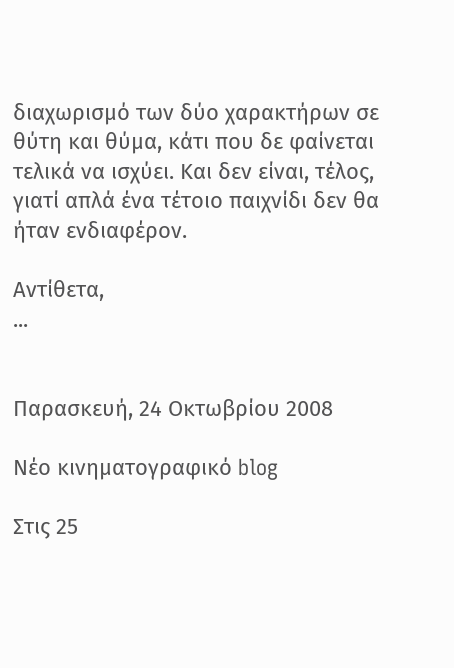διαχωρισμό των δύο χαρακτήρων σε θύτη και θύμα, κάτι που δε φαίνεται τελικά να ισχύει. Και δεν είναι, τέλος, γιατί απλά ένα τέτοιο παιχνίδι δεν θα ήταν ενδιαφέρον.

Αντίθετα,
...


Παρασκευή, 24 Οκτωβρίου 2008

Νέο κινηματογραφικό blog

Στις 25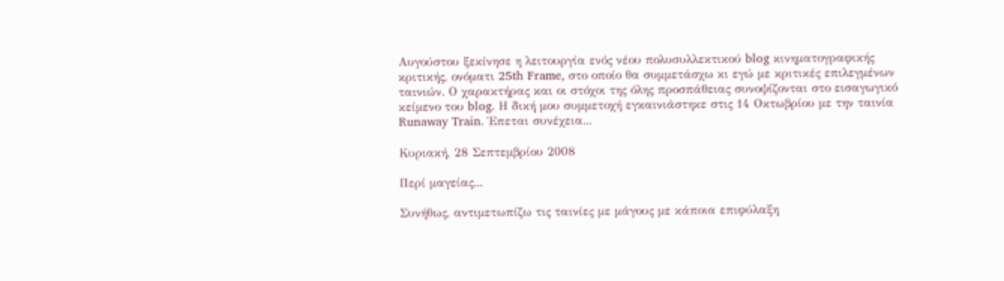Αυγούστου ξεκίνησε η λειτουργία ενός νέου πολυσυλλεκτικού blog κινηματογραφικής κριτικής, ονόματι 25th Frame, στο οποίο θα συμμετάσχω κι εγώ με κριτικές επιλεγμένων ταινιών. Ο χαρακτήρας και οι στόχοι της όλης προσπάθειας συνοψίζονται στο εισαγωγικό κείμενο του blog. Η δική μου συμμετοχή εγκαινιάστηκε στις 14 Οκτωβρίου με την ταινία Runaway Train. Έπεται συνέχεια...

Κυριακή, 28 Σεπτεμβρίου 2008

Περί μαγείας...

Συνήθως, αντιμετωπίζω τις ταινίες με μάγους με κάποια επιφύλαξη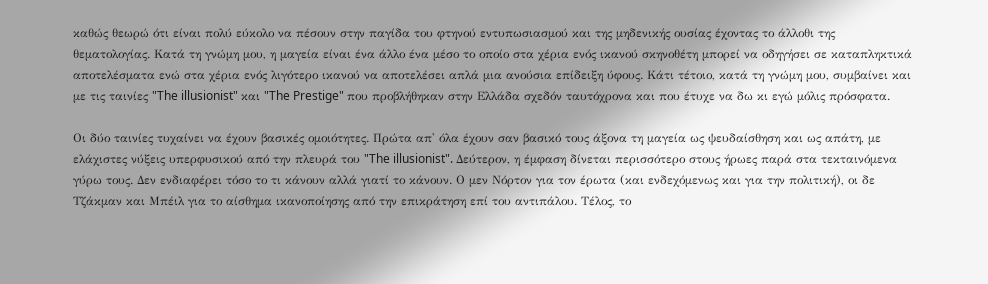καθώς θεωρώ ότι είναι πολύ εύκολο να πέσουν στην παγίδα του φτηνού εντυπωσιασμού και της μηδενικής ουσίας έχοντας το άλλοθι της θεματολογίας. Κατά τη γνώμη μου, η μαγεία είναι ένα άλλο ένα μέσο το οποίο στα χέρια ενός ικανού σκηνοθέτη μπορεί να οδηγήσει σε καταπληκτικά αποτελέσματα ενώ στα χέρια ενός λιγότερο ικανού να αποτελέσει απλά μια ανούσια επίδειξη ύφους. Κάτι τέτοιο, κατά τη γνώμη μου, συμβαίνει και με τις ταινίες "The illusionist" και "The Prestige" που προβλήθηκαν στην Ελλάδα σχεδόν ταυτόχρονα και που έτυχε να δω κι εγώ μόλις πρόσφατα.

Οι δύο ταινίες τυχαίνει να έχουν βασικές ομοιότητες. Πρώτα απ' όλα έχουν σαν βασικό τους άξονα τη μαγεία ως ψευδαίσθηση και ως απάτη, με ελάχιστες νύξεις υπερφυσικού από την πλευρά του "The illusionist". Δεύτερον, η έμφαση δίνεται περισσότερο στους ήρωες παρά στα τεκταινόμενα γύρω τους. Δεν ενδιαφέρει τόσο το τι κάνουν αλλά γιατί το κάνουν. Ο μεν Νόρτον για τον έρωτα (και ενδεχόμενως και για την πολιτική), οι δε Τζάκμαν και Μπέιλ για το αίσθημα ικανοποίησης από την επικράτηση επί του αντιπάλου. Τέλος, το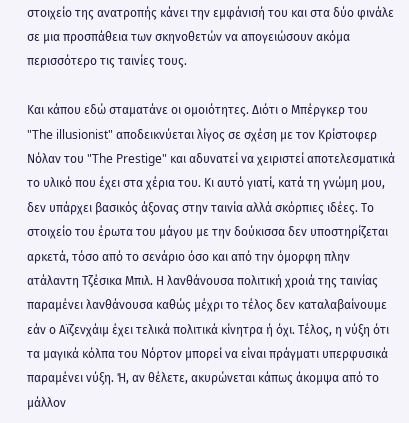στοιχείο της ανατροπής κάνει την εμφάνισή του και στα δύο φινάλε σε μια προσπάθεια των σκηνοθετών να απογειώσουν ακόμα περισσότερο τις ταινίες τους.

Και κάπου εδώ σταματάνε οι ομοιότητες. Διότι ο Μπέργκερ του "The illusionist" αποδεικνύεται λίγος σε σχέση με τον Κρίστοφερ Νόλαν του "The Prestige" και αδυνατεί να χειριστεί αποτελεσματικά το υλικό που έχει στα χέρια του. Κι αυτό γιατί, κατά τη γνώμη μου, δεν υπάρχει βασικός άξονας στην ταινία αλλά σκόρπιες ιδέες. Το στοιχείο του έρωτα του μάγου με την δούκισσα δεν υποστηρίζεται αρκετά, τόσο από το σενάριο όσο και από την όμορφη πλην ατάλαντη Τζέσικα Μπιλ. Η λανθάνουσα πολιτική χροιά της ταινίας παραμένει λανθάνουσα καθώς μέχρι το τέλος δεν καταλαβαίνουμε εάν ο Αϊζενχάιμ έχει τελικά πολιτικά κίνητρα ή όχι. Τέλος, η νύξη ότι τα μαγικά κόλπα του Νόρτον μπορεί να είναι πράγματι υπερφυσικά παραμένει νύξη. Ή, αν θέλετε, ακυρώνεται κάπως άκομψα από το μάλλον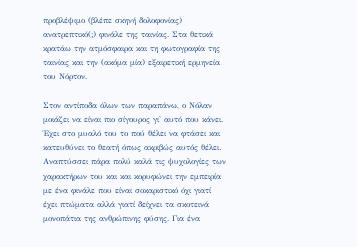προβλέψιμο (βλέπε σκηνή δολοφονίας) ανατρεπτικό(;) φινάλε της ταινίας. Στα θετικά κρατάω την ατμόσφαιρα και τη φωτογραφία της ταινίας και την (ακόμα μία) εξαιρετική ερμηνεία του Νόρτον.

Στον αντίποδα όλων των παραπάνω, ο Νόλαν μοιάζει να είναι πιο σίγουρος γι' αυτό που κάνει. Έχει στο μυαλό του το πού θέλει να φτάσει και κατευθύνει το θεατή όπως ακριβώς αυτός θέλει. Αναπτύσσει πάρα πολύ καλά τις ψυχολογίες των χαρακτήρων του και και κορυφώνει την εμπειρία με ένα φινάλε που είναι σοκαριστικό όχι γιατί έχει πτώματα αλλά γιατί δείχνει τα σκοτεινά μονοπάτια της ανθρώπινης φύσης. Για ένα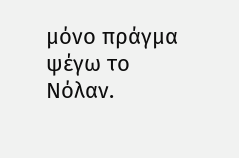μόνο πράγμα ψέγω το Νόλαν.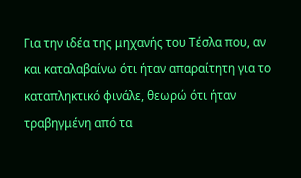Για την ιδέα της μηχανής του Τέσλα που, αν και καταλαβαίνω ότι ήταν απαραίτητη για το καταπληκτικό φινάλε, θεωρώ ότι ήταν τραβηγμένη από τα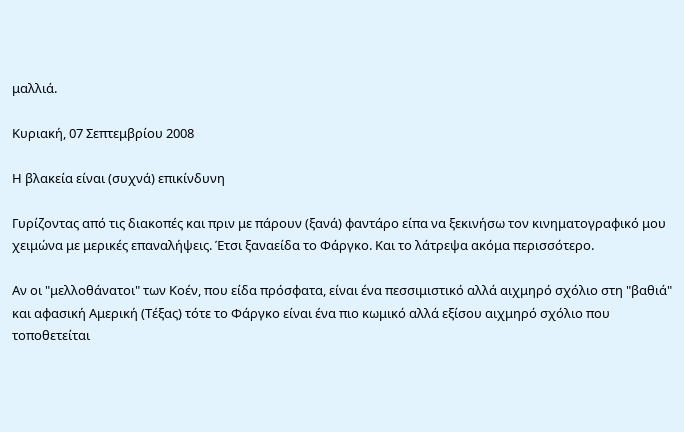μαλλιά.

Κυριακή, 07 Σεπτεμβρίου 2008

Η βλακεία είναι (συχνά) επικίνδυνη

Γυρίζοντας από τις διακοπές και πριν με πάρουν (ξανά) φαντάρο είπα να ξεκινήσω τον κινηματογραφικό μου χειμώνα με μερικές επαναλήψεις. Έτσι ξαναείδα το Φάργκο. Και το λάτρεψα ακόμα περισσότερο.

Αν οι "μελλοθάνατοι" των Κοέν, που είδα πρόσφατα, είναι ένα πεσσιμιστικό αλλά αιχμηρό σχόλιο στη "βαθιά" και αφασική Αμερική (Τέξας) τότε το Φάργκο είναι ένα πιο κωμικό αλλά εξίσου αιχμηρό σχόλιο που τοποθετείται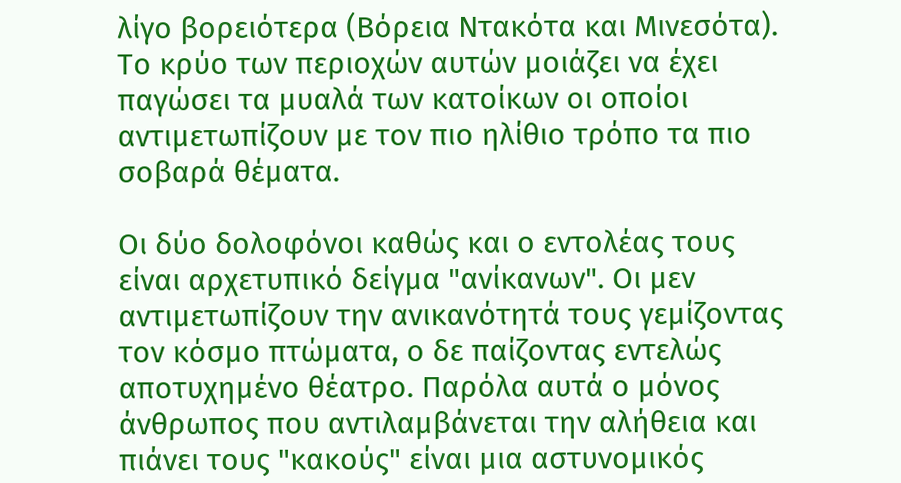λίγο βορειότερα (Βόρεια Ντακότα και Μινεσότα). Το κρύο των περιοχών αυτών μοιάζει να έχει παγώσει τα μυαλά των κατοίκων οι οποίοι αντιμετωπίζουν με τον πιο ηλίθιο τρόπο τα πιο σοβαρά θέματα.

Οι δύο δολοφόνοι καθώς και ο εντολέας τους είναι αρχετυπικό δείγμα "ανίκανων". Οι μεν αντιμετωπίζουν την ανικανότητά τους γεμίζοντας τον κόσμο πτώματα, ο δε παίζοντας εντελώς αποτυχημένο θέατρο. Παρόλα αυτά ο μόνος άνθρωπος που αντιλαμβάνεται την αλήθεια και πιάνει τους "κακούς" είναι μια αστυνομικός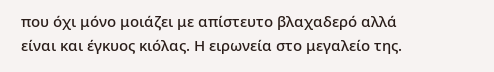που όχι μόνο μοιάζει με απίστευτο βλαχαδερό αλλά είναι και έγκυος κιόλας. Η ειρωνεία στο μεγαλείο της.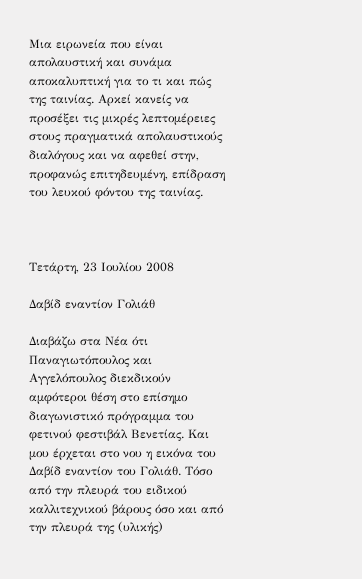Μια ειρωνεία που είναι απολαυστική και συνάμα αποκαλυπτική για το τι και πώς της ταινίας. Αρκεί κανείς να προσέξει τις μικρές λεπτομέρειες στους πραγματικά απολαυστικούς διαλόγους και να αφεθεί στην, προφανώς επιτηδευμένη, επίδραση του λευκού φόντου της ταινίας.



Τετάρτη, 23 Ιουλίου 2008

Δαβίδ εναντίον Γολιάθ

Διαβάζω στα Νέα ότι Παναγιωτόπουλος και Αγγελόπουλος διεκδικούν αμφότεροι θέση στο επίσημο διαγωνιστικό πρόγραμμα του φετινού φεστιβάλ Βενετίας. Και μου έρχεται στο νου η εικόνα του Δαβίδ εναντίον του Γολιάθ. Τόσο από την πλευρά του ειδικού καλλιτεχνικού βάρους όσο και από την πλευρά της (υλικής)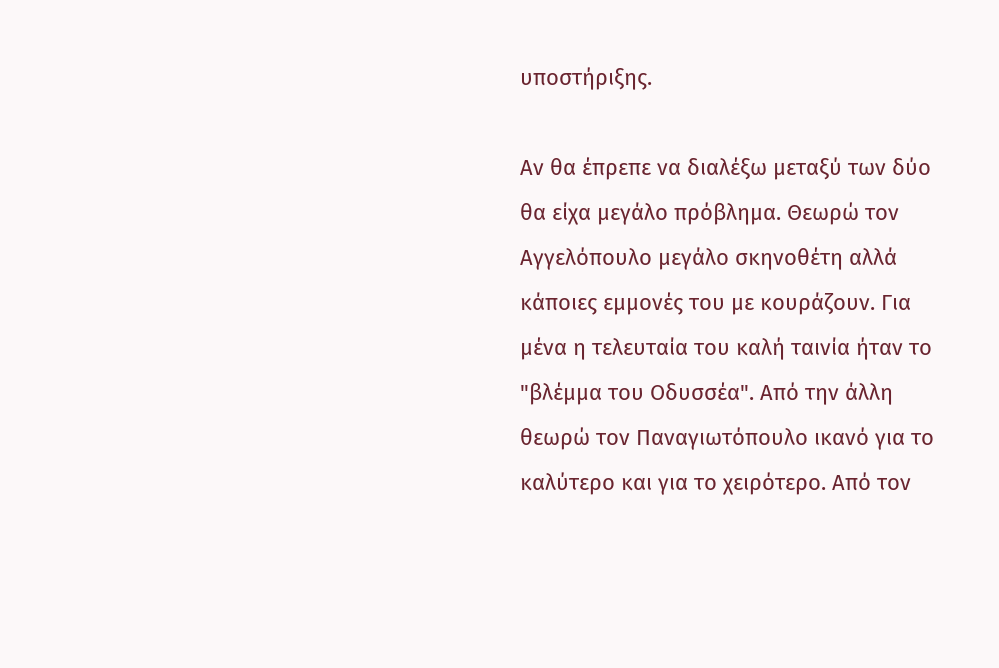υποστήριξης.

Αν θα έπρεπε να διαλέξω μεταξύ των δύο θα είχα μεγάλο πρόβλημα. Θεωρώ τον Αγγελόπουλο μεγάλο σκηνοθέτη αλλά κάποιες εμμονές του με κουράζουν. Για μένα η τελευταία του καλή ταινία ήταν το "βλέμμα του Οδυσσέα". Από την άλλη θεωρώ τον Παναγιωτόπουλο ικανό για το καλύτερο και για το χειρότερο. Από τον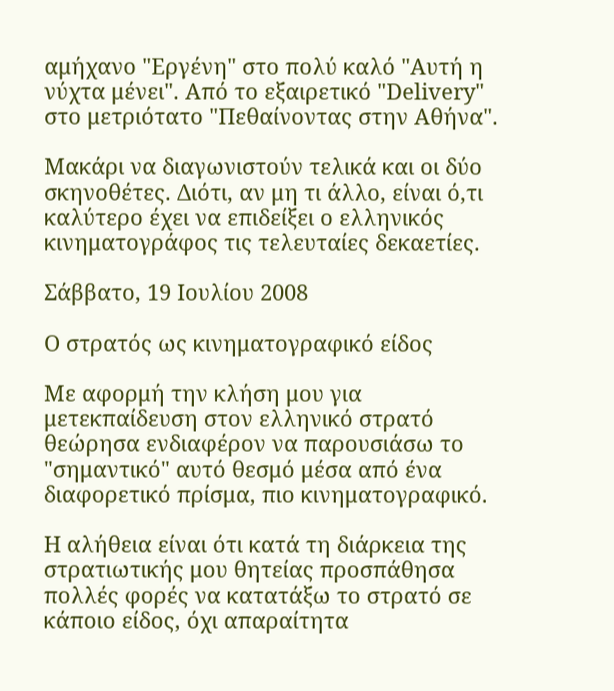αμήχανο "Εργένη" στο πολύ καλό "Αυτή η νύχτα μένει". Από το εξαιρετικό "Delivery" στο μετριότατο "Πεθαίνοντας στην Αθήνα".

Μακάρι να διαγωνιστούν τελικά και οι δύο σκηνοθέτες. Διότι, αν μη τι άλλο, είναι ό,τι καλύτερο έχει να επιδείξει ο ελληνικός κινηματογράφος τις τελευταίες δεκαετίες.

Σάββατο, 19 Ιουλίου 2008

Ο στρατός ως κινηματογραφικό είδος

Με αφορμή την κλήση μου για μετεκπαίδευση στον ελληνικό στρατό θεώρησα ενδιαφέρον να παρουσιάσω το "σημαντικό" αυτό θεσμό μέσα από ένα διαφορετικό πρίσμα, πιο κινηματογραφικό.

Η αλήθεια είναι ότι κατά τη διάρκεια της στρατιωτικής μου θητείας προσπάθησα πολλές φορές να κατατάξω το στρατό σε κάποιο είδος, όχι απαραίτητα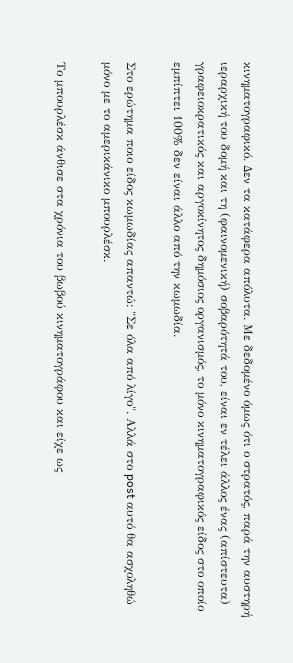κινηματογραφικό. Δεν τα κατάφερα απόλυτα. Με δεδομένο όμως ότι ο στρατός, παρά την αυστηρή ιεραρχική του δομή και τη (φαινομενική) σοβαρότητά του, είναι εν τέλει άλλος ένας (απίστευτα) γραφειοκρατικός και αργοκίνητος δημόσιος οργανισμός, το μόνο κινηματογραφικός είδος στο οποίο εμπίπτει 100% δεν είναι άλλο από την κωμωδία.

Στο ερώτημα ποιο είδος κωμωδίας απαντώ: "Σε όλα από λίγο". Αλλά στο post αυτό θα ασχοληθώ μόνο με το αμερικάνικο μπουρλέσκ.

Το μπουρλέσκ άνθισε στα χρόνια του βωβού κινηματογράφου και είχε ως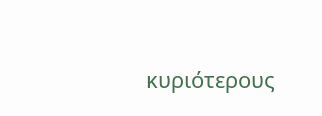κυριότερους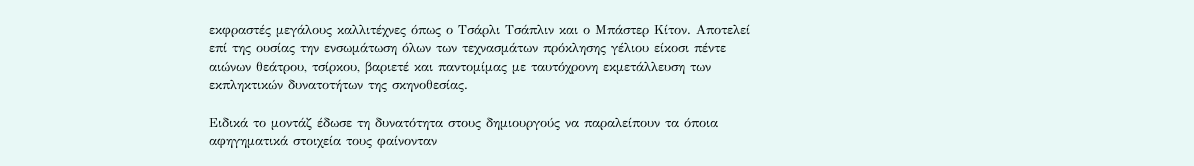εκφραστές μεγάλους καλλιτέχνες όπως ο Τσάρλι Τσάπλιν και ο Μπάστερ Κίτον. Αποτελεί επί της ουσίας την ενσωμάτωση όλων των τεχνασμάτων πρόκλησης γέλιου είκοσι πέντε αιώνων θεάτρου, τσίρκου, βαριετέ και παντομίμας με ταυτόχρονη εκμετάλλευση των εκπληκτικών δυνατοτήτων της σκηνοθεσίας.

Ειδικά το μοντάζ έδωσε τη δυνατότητα στους δημιουργούς να παραλείπουν τα όποια αφηγηματικά στοιχεία τους φαίνονταν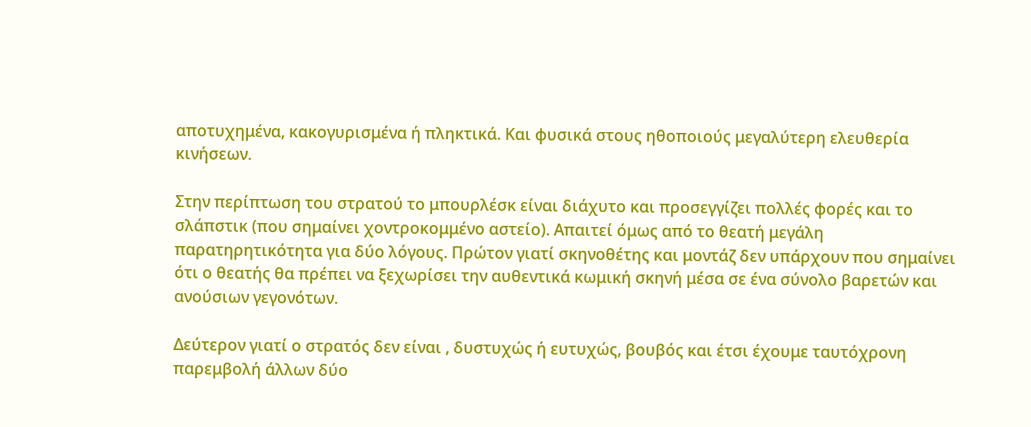αποτυχημένα, κακογυρισμένα ή πληκτικά. Και φυσικά στους ηθοποιούς μεγαλύτερη ελευθερία κινήσεων.

Στην περίπτωση του στρατού το μπουρλέσκ είναι διάχυτο και προσεγγίζει πολλές φορές και το σλάπστικ (που σημαίνει χοντροκομμένο αστείο). Απαιτεί όμως από το θεατή μεγάλη παρατηρητικότητα για δύο λόγους. Πρώτον γιατί σκηνοθέτης και μοντάζ δεν υπάρχουν που σημαίνει ότι ο θεατής θα πρέπει να ξεχωρίσει την αυθεντικά κωμική σκηνή μέσα σε ένα σύνολο βαρετών και ανούσιων γεγονότων.

Δεύτερον γιατί ο στρατός δεν είναι , δυστυχώς ή ευτυχώς, βουβός και έτσι έχουμε ταυτόχρονη παρεμβολή άλλων δύο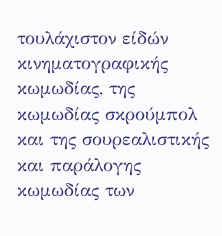τουλάχιστον είδών κινηματογραφικής κωμωδίας, της κωμωδίας σκρούμπολ και της σουρεαλιστικής και παράλογης κωμωδίας των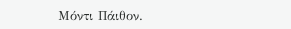Μόντι Πάιθον.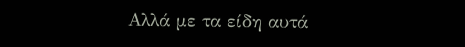Αλλά με τα είδη αυτά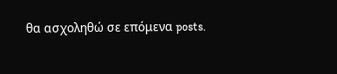θα ασχοληθώ σε επόμενα posts.